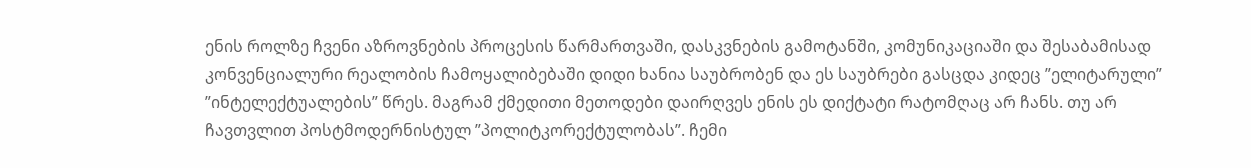ენის როლზე ჩვენი აზროვნების პროცესის წარმართვაში, დასკვნების გამოტანში, კომუნიკაციაში და შესაბამისად კონვენციალური რეალობის ჩამოყალიბებაში დიდი ხანია საუბრობენ და ეს საუბრები გასცდა კიდეც ”ელიტარული” ”ინტელექტუალების” წრეს. მაგრამ ქმედითი მეთოდები დაირღვეს ენის ეს დიქტატი რატომღაც არ ჩანს. თუ არ ჩავთვლით პოსტმოდერნისტულ ”პოლიტკორექტულობას”. ჩემი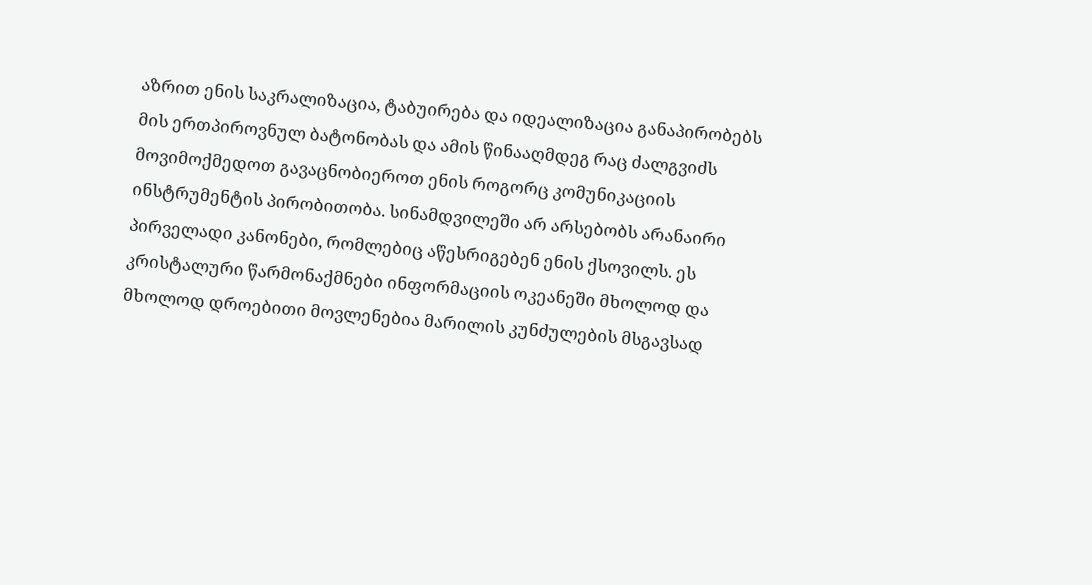აზრით ენის საკრალიზაცია, ტაბუირება და იდეალიზაცია განაპირობებს მის ერთპიროვნულ ბატონობას და ამის წინააღმდეგ რაც ძალგვიძს მოვიმოქმედოთ გავაცნობიეროთ ენის როგორც კომუნიკაციის ინსტრუმენტის პირობითობა. სინამდვილეში არ არსებობს არანაირი პირველადი კანონები, რომლებიც აწესრიგებენ ენის ქსოვილს. ეს კრისტალური წარმონაქმნები ინფორმაციის ოკეანეში მხოლოდ და მხოლოდ დროებითი მოვლენებია მარილის კუნძულების მსგავსად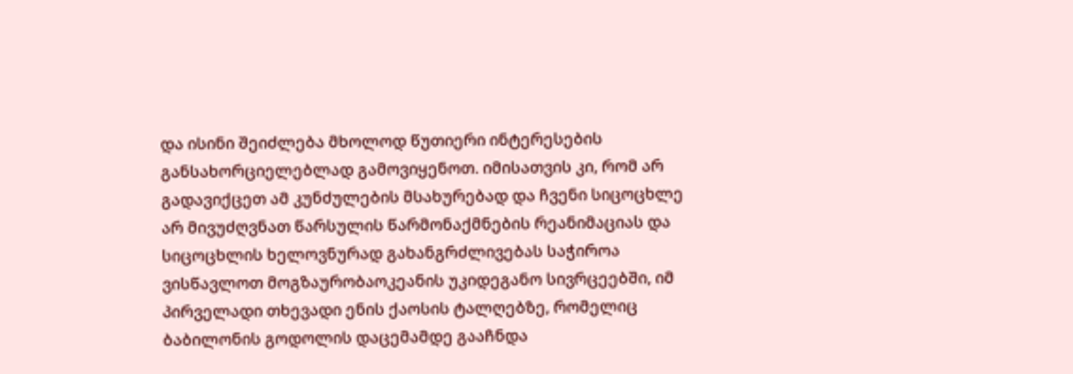და ისინი შეიძლება მხოლოდ წუთიერი ინტერესების განსახორციელებლად გამოვიყენოთ. იმისათვის კი, რომ არ გადავიქცეთ ამ კუნძულების მსახურებად და ჩვენი სიცოცხლე არ მივუძღვნათ წარსულის წარმონაქმნების რეანიმაციას და სიცოცხლის ხელოვნურად გახანგრძლივებას საჭიროა ვისწავლოთ მოგზაურობაოკეანის უკიდეგანო სივრცეებში, იმ პირველადი თხევადი ენის ქაოსის ტალღებზე, რომელიც ბაბილონის გოდოლის დაცემამდე გააჩნდა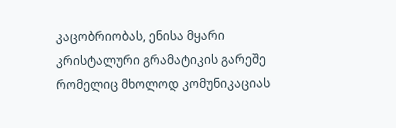კაცობრიობას, ენისა მყარი კრისტალური გრამატიკის გარეშე რომელიც მხოლოდ კომუნიკაციას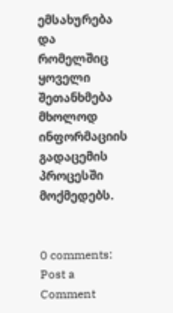ემსახურება და რომელშიც ყოველი შეთანხმება მხოლოდ ინფორმაციის გადაცემის პროცესში მოქმედებს.


0 comments:
Post a Comment